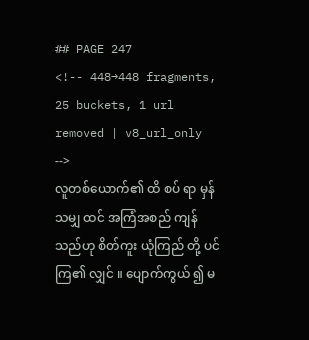## PAGE 247
<!-- 448→448 fragments, 25 buckets, 1 url removed | v8_url_only -->
လူတစ်ယောက်၏ ထိ စပ် ရာ မှန်သမျှ ထင် အကြံအစည် ကျန် သည်ဟု စိတ်ကူး ယုံကြည် တို့ ပင် ကြ၏ လျှင် ။ ပျောက်ကွယ် ၍ မ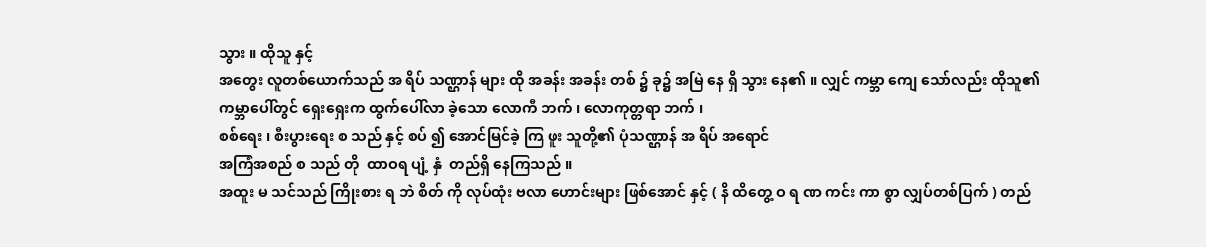သွား ။ ထိုသူ နှင့်
အတွေး လူတစ်ယောက်သည် အ ရိပ် သဏ္ဌာန် များ ထို အခန်း အခန်း တစ် ၌ ခု၌ အမြဲ နေ ရှိ သွား နေ၏ ။ လျှင် ကမ္ဘာ ကျေ သော်လည်း ထိုသူ၏
ကမ္ဘာပေါ်တွင် ရှေးရှေးက ထွက်ပေါ်လာ ခဲ့သော လောကီ ဘက် ၊ လောကုတ္တရာ ဘက် ၊
စစ်ရေး ၊ စီးပွားရေး စ သည် နှင့် စပ် ၍ အောင်မြင်ခဲ့ ကြ ဖူး သူတို့၏ ပုံသဏ္ဌာန် အ ရိပ် အရောင်
အကြံအစည် စ သည် တို  ထာဝရ ပျံ့ နှံ  တည်ရှိ နေကြသည် ။
အထူး မ သင်သည် ကြိုးစား ရ ဘဲ စိတ် ကို လုပ်ထုံး ဗလာ ဟောင်းများ ဖြစ်အောင် နှင့် ( နိ ထိတွေ့ ဝ ရ ဏ ကင်း ကာ စွာ လျှပ်တစ်ပြက် ) တည်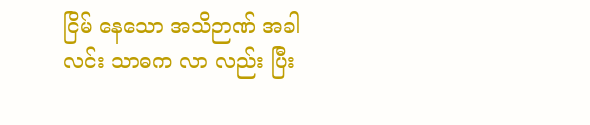ငြိမ် နေသော အသိဉာဏ် အခါ
လင်း သာဓက လာ လည်း ပြီး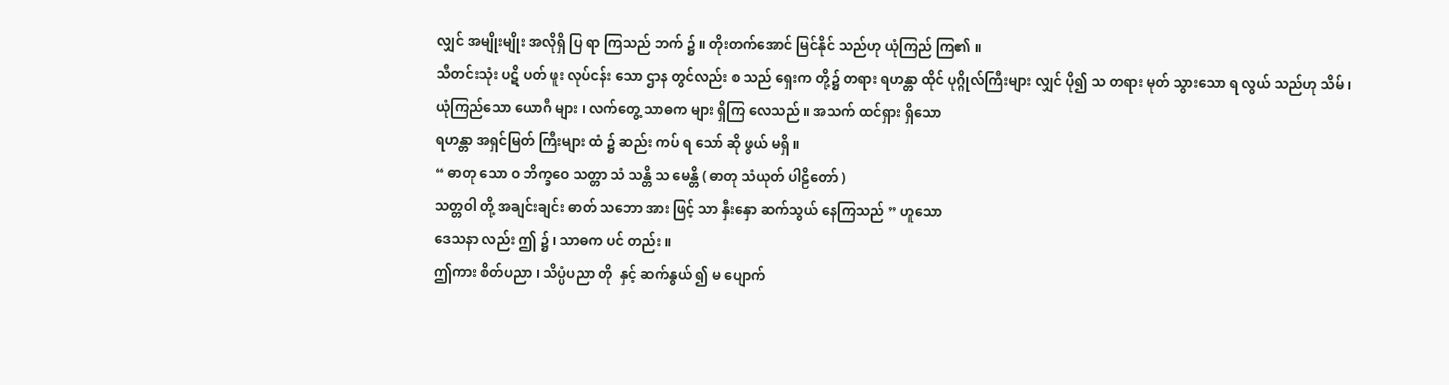လျှင် အမျိုးမျိုး အလိုရှိ ပြ ရာ ကြသည် ဘက် ၌ ။ တိုးတက်အောင် မြင်နိုင် သည်ဟု ယုံကြည် ကြ၏ ။
သီတင်းသုံး ပဋိ ပတ် ဖူး လုပ်ငန်း သော ဌာန တွင်လည်း စ သည် ရှေးက တို့၌ တရား ရဟန္တာ ထိုင် ပုဂ္ဂိုလ်ကြီးများ လျှင် ပို၍ သ တရား မုတ် သွားသော ရ လွယ် သည်ဟု သိမ် ၊
ယုံကြည်သော ယောဂီ များ ၊ လက်တွေ့ သာဓက များ ရှိကြ လေသည် ။ အသက် ထင်ရှား ရှိသော
ရဟန္တာ အရှင်မြတ် ကြီးများ ထံ ၌ ဆည်း ကပ် ရ သော် ဆို ဖွယ် မရှိ ။
“ ဓာတု သော ဝ ဘိက္ခဝေ သတ္တာ သံ သန္တိ သ မေန္တိ ( ဓာတု သံယုတ် ပါဠိတော် )
သတ္တဝါ တို့ အချင်းချင်း ဓာတ် သဘော အား ဖြင့် သာ နှီးနှော ဆက်သွယ် နေကြသည် ” ဟူသော
ဒေသနာ လည်း ဤ ၌ ၊ သာဓက ပင် တည်း ။
ဤကား စိတ်ပညာ ၊ သိပ္ပံပညာ တို  နှင့် ဆက်နွယ် ၍ မ ပျောက်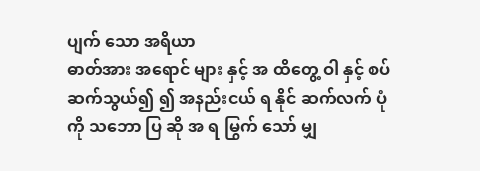ပျက် သော အရိယာ
ဓာတ်အား အရောင် များ နှင့် အ ထိတွေ့ ဝါ နှင့် စပ် ဆက်သွယ်၍ ၍ အနည်းငယ် ရ နိုင် ဆက်လက် ပုံ ကို သဘော ပြ ဆို အ ရ မြွက် သော် မျှ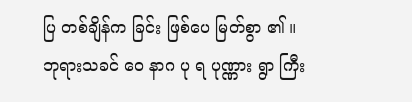ပြ တစ်ချိန်က ခြင်း ဖြစ်ပေ မြတ်စွာ ၏ ။
ဘုရားသခင် ဝေ နာဂ ပု ရ ပုဏ္ဏား ရွာ ကြီး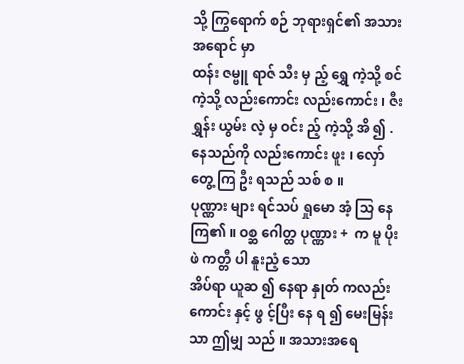သို့ ကြွရောက် စဉ် ဘုရားရှင်၏ အသားအရောင် မှာ
ထန်း ဇမ္ဗူ ရာဇ် သီး မှ ည့် ရွှေ ကဲ့သို့ စင် ကဲ့သို့ လည်းကောင်း လည်းကောင်း ၊ ဇီး ရွှန်း ယွမ်း လဲ့ မှ ဝင်း ည့် ကဲ့သို့ အိ ၍ . နေသည်ကို လည်းကောင်း ဖူး ၊ လှော် တွေ့ ကြ ဦး ရသည် သစ် စ ။
ပုဏ္ဏား များ ရင်သပ် ရှုမော အံ့ သြ နေ ကြ၏ ။ ဝစ္ဆ ဂေါတ္ထ ပုဏ္ဏား +  က မူ ပိုး ဖဲ ကတ္တီ ပါ နူးညံ့ သော
အိပ်ရာ ယူဆ ၍ နေရာ နှုတ် ကလည်း ကောင်း နှင့် ဖွ င့်ပြီး နေ ရ ၍ မေးမြန်း သာ ဤမျှ သည် ။ အသားအရေ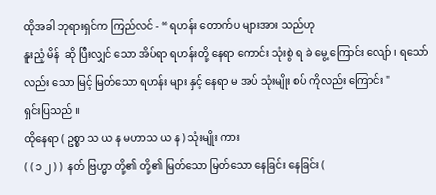ထိုအခါ ဘုရားရှင်က ကြည်လင် - “ ရဟန်း တောက်ပ များအား သည်ဟု
နူးညံ့ မိန်  ဆို ပြီးလျှင် သော အိပ်ရာ ရဟန်းတို့ နေရာ ကောင်း သုံးစွဲ ရ ခဲ မွေ့ ကြောင်း လျော် ၊ ရသော်လည်း သော မြင့် မြတ်သော ရဟန်း များ နှင့် နေရာ မ အပ် သုံးမျိုး စပ် ကိုလည်း ကြောင်း "
ရှင်းပြသည် ။
ထိုနေရာ ( ဥစ္စာ သ ယ န မဟာသ ယ န ) သုံးမျိုး ကား
( ( ၁ ၂ ) )  နတ် ဗြဟ္မာ တို့၏ တို့၏ မြတ်သော မြတ်သော နေခြင်း နေခြင်း (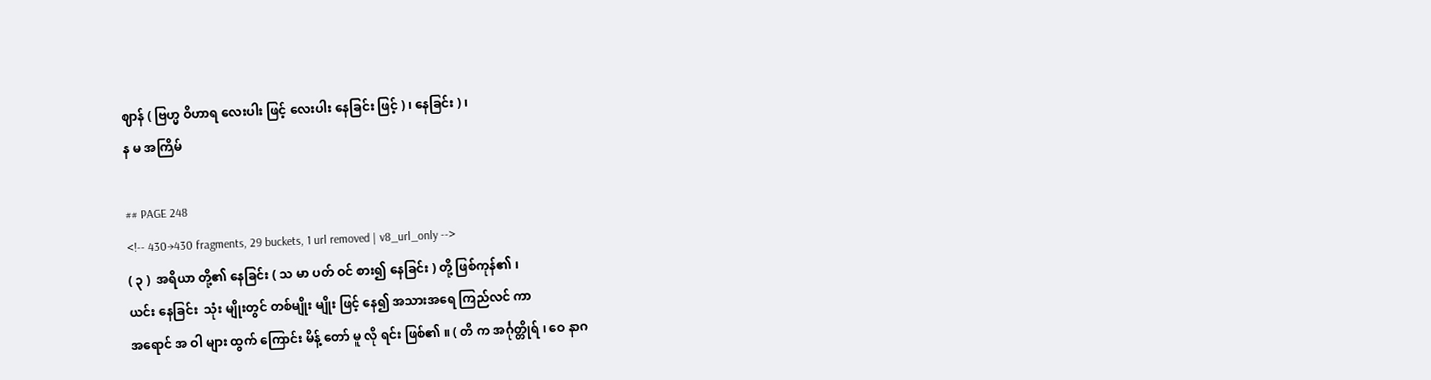ဈာန် ( ဗြဟ္မ ဝိဟာရ လေးပါး ဖြင့် လေးပါး နေခြင်း ဖြင့် ) ၊ နေခြင်း ) ၊
န မ အကြိမ်

## PAGE 248
<!-- 430→430 fragments, 29 buckets, 1 url removed | v8_url_only -->
( ၃ )  အရိယာ တို့၏ နေခြင်း ( သ မာ ပတ် ဝင် စား၍ နေခြင်း ) တို့ ဖြစ်ကုန်၏ ၊
ယင်း နေခြင်း  သုံး မျိုးတွင် တစ်မျိုး မျိုး ဖြင့် နေ၍ အသားအရေ ကြည်လင် ကာ
အရောင် အ ဝါ များ ထွက် ကြောင်း မိန့် တော် မူ လို ရင်း ဖြစ်၏ ။ ( တိ က အင်္ဂုတ္တိုရ် ၊ ဝေ နာဂ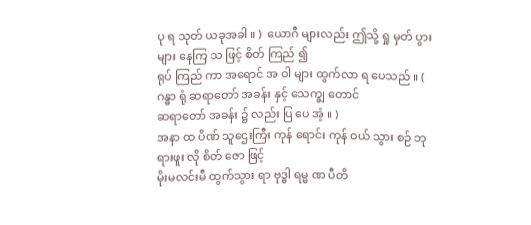ပု ရ သုတ် ယခုအခါ ။ )  ယောဂီ များလည်း ဤသို့ ရှု မှတ် ပွား များ နေကြ သ ဖြင့် စိတ် ကြည် ၍
ရုပ် ကြည် ကာ အရောင် အ ဝါ များ ထွက်လာ ရ ပေသည် ။ ( ဂန္ဓာ ရုံ ဆရာတော် အခန်း နှင့် သေက္ချ တောင်
ဆရာတော် အခန်း ၌ လည်း ပြ ပေ အံ့ ။ )
အနာ ထ ပိဏ် သူဌေးကြီး ကုန် ရောင်း ကုန် ဝယ် သွား စဉ် ဘုရားဖူး လို စိတ် ဇော ဖြင့်
မိုးမလင်းမီ ထွက်သွား ရာ ဗုဒ္ဓါ ရမ္မ ဏ ပီတိ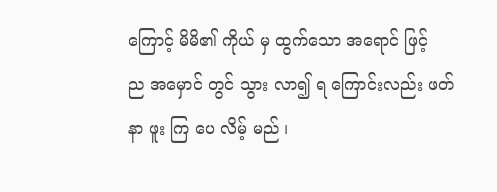ကြောင့် မိမိ၏ ကိုယ် မှ ထွက်သော အရောင် ဖြင့်
ည အမှောင် တွင် သွား လာ၍ ရ ကြောင်းလည်း ဖတ် နာ ဖူး ကြ ပေ လိမ့် မည် ၊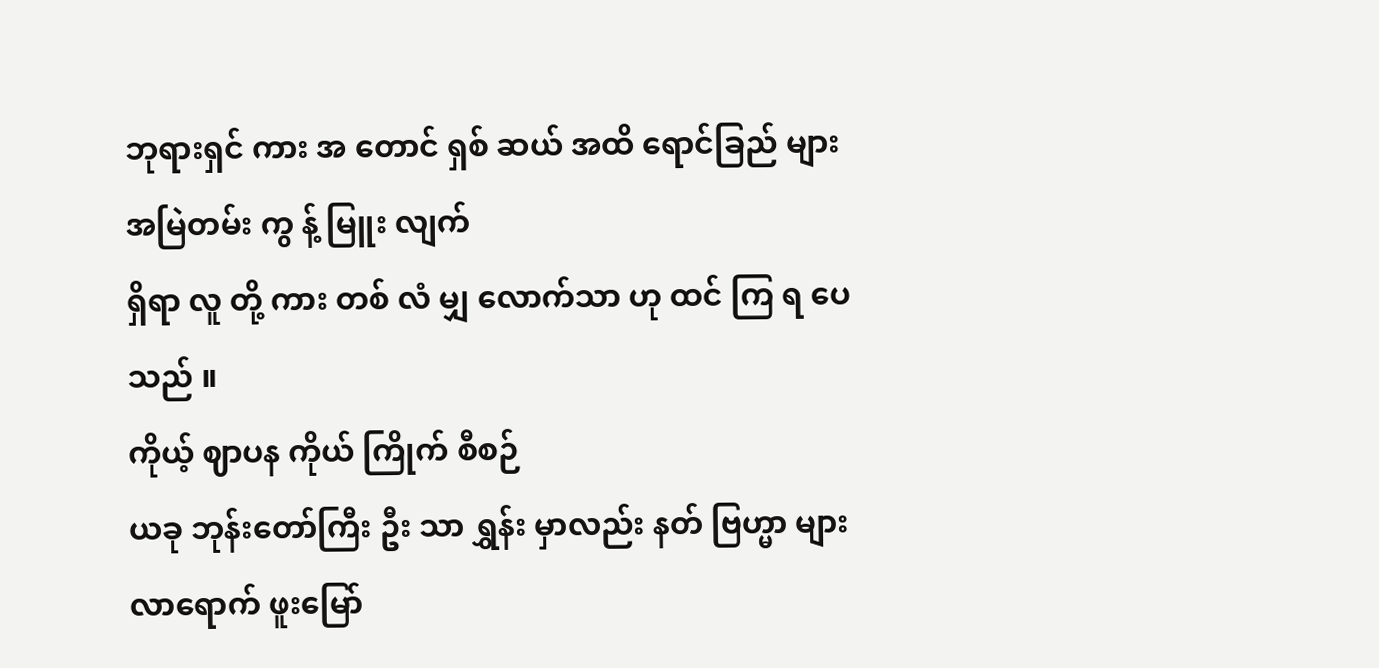ဘုရားရှင် ကား အ တောင် ရှစ် ဆယ် အထိ ရောင်ခြည် များ အမြဲတမ်း ကွ န့် မြူး လျက်
ရှိရာ လူ တို့ ကား တစ် လံ မျှ လောက်သာ ဟု ထင် ကြ ရ ပေသည် ။
ကိုယ့် ဈာပန ကိုယ် ကြိုက် စီစဉ်
ယခု ဘုန်းတော်ကြီး ဦး သာ ရွှန်း မှာလည်း နတ် ဗြဟ္မာ များ လာရောက် ဖူးမြော်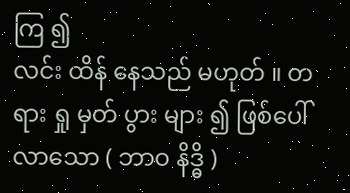ကြ ၍
လင်း ထိန် နေသည် မဟုတ် ။ တရား ရှု မှတ် ပွား များ ၍ ဖြစ်ပေါ်လာသော ( ဘာဝ နိဒ္ဓိ )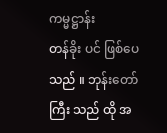ကမ္မဋ္ဌာန်း
တန်ခိုး ပင် ဖြစ်ပေသည် ။ ဘုန်းတော်ကြီး သည် ထို အ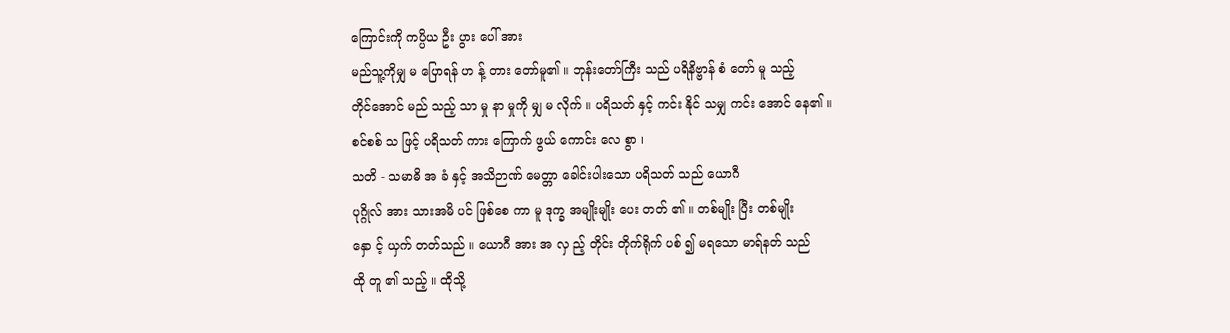ကြောင်းကို ကပ္ပိယ ဦး ပွား ပေါ် အား
မည်သူ့ကိုမျှ မ ပြောရန် ဟ န့် တား တော်မူ၏ ။ ဘုန်းတော်ကြီး သည် ပရိနိဗ္ဗာန် စံ တော် မူ သည့်
တိုင်အောင် မည် သည့် သာ မှု နာ မှုကို မျှ မ လိုက် ။ ပရိသတ် နှင့် ကင်း နိုင် သမျှ ကင်း အောင် နေ၏ ။
စင်စစ် သ ဖြင့် ပရိသတ် ကား ကြောက် ဖွယ် ကောင်း လေ စွာ ၊
သတိ - သမာဓိ အ ခံ နှင့် အသိဉာဏ် မေတ္တာ ခေါင်းပါးသော ပရိသတ် သည် ယောဂီ
ပုဂ္ဂိုလ် အား သားအမိ ပင် ဖြစ်စေ ကာ မူ ဒုက္ခ အမျိုးမျိုး ပေး တတ် ၏ ။ တစ်မျိုး ပြီး တစ်မျိုး
နှော င့် ယှက် တတ်သည် ။ ယောဂီ အား အ လှ ည့် တိုင်း တိုက်ရိုက် ပစ် ၍ မရသော မာရ်နတ် သည်
ထို တူ ၏ သည့် ။ ထိုသို့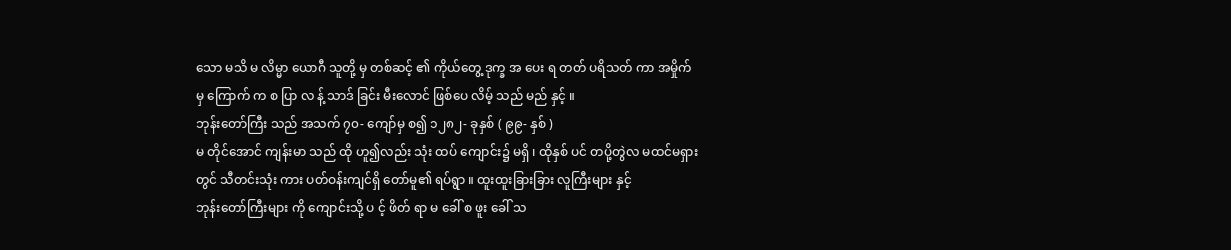သော မသိ မ လိမ္မာ ယောဂီ သူတို့ မှ တစ်ဆင့် ၏ ကိုယ်တွေ့ ဒုက္ခ အ ပေး ရ တတ် ပရိသတ် ကာ အမှိုက် မှ ကြောက် က စ ပြာ လ န့် သာဒ် ခြင်း မီးလောင် ဖြစ်ပေ လိမ့် သည် မည် နှင့် ။
ဘုန်းတော်ကြီး သည် အသက် ၇၀- ကျော်မှ စ၍ ၁၂၈၂- ခုနှစ် ( ၉၉- နှစ် )
မ တိုင်အောင် ကျန်းမာ သည် ထို ဟူ၍လည်း သုံး ထပ် ကျောင်း၌ မရှိ ၊ ထိုနှစ် ပင် တပို့တွဲလ မထင်မရှား တွင် သီတင်းသုံး ကား ပတ်ဝန်းကျင်ရှိ တော်မူ၏ ရပ်ရွာ ။ ထူးထူးခြားခြား လူကြီးများ နှင့်
ဘုန်းတော်ကြီးများ ကို ကျောင်းသို့ ပ င့် ဖိတ် ရာ မ ခေါ် စ ဖူး ခေါ် သ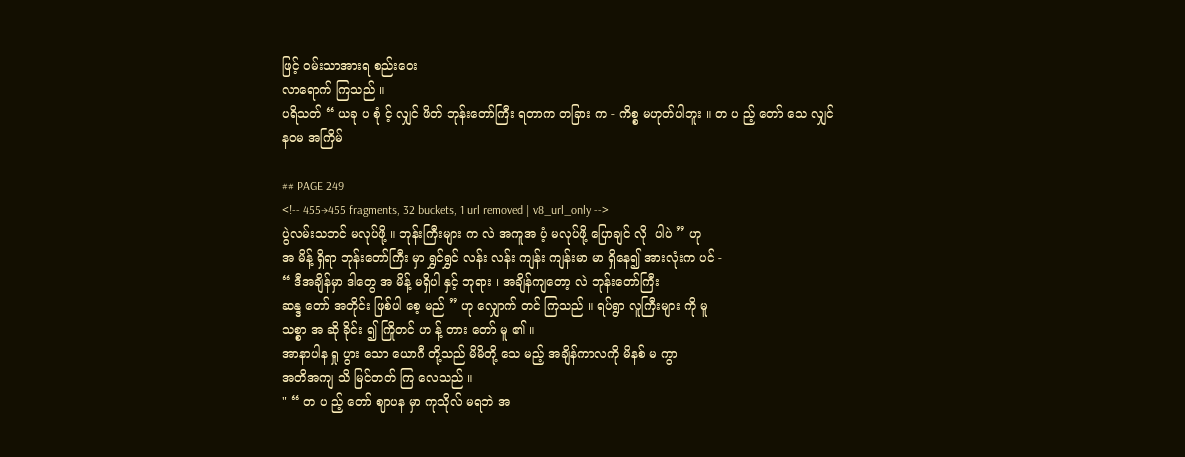ဖြင့် ဝမ်းသာအားရ စည်းဝေး
လာရောက် ကြသည် ။
ပရိသတ် “ ယခု ပ စုံ င့် လျှင် ဖိတ် ဘုန်းတော်ကြီး ရတာက တခြား က - ကိစ္စ မဟုတ်ပါဘူး ။ တ ပ ည့် တော် သေ လျှင်
နဝမ အကြိမ်

## PAGE 249
<!-- 455→455 fragments, 32 buckets, 1 url removed | v8_url_only -->
ပွဲလမ်းသဘင် မလုပ်ဖို့ ။ ဘုန်းကြီးများ က လဲ အကူအ ပံ့ မလုပ်ဖို့ ပြောချင် လို  ပါပဲ ” ဟု
အ မိန့် ရှိရာ ဘုန်းတော်ကြီး မှာ ရွှင်ရွှင် လန်း လန်း ကျန်း ကျန်းမာ မာ ရှိနေ၍ အားလုံးက ပင် -
“ ဒီအချိန်မှာ ဒါတွေ အ မိန့် မရှိပါ နှင့် ဘုရား ၊ အချိန်ကျတော့ လဲ ဘုန်းတော်ကြီး
ဆန္ဒ တော် အတိုင်း ဖြစ်ပါ စေ့ မည် ” ဟု လျှောက် တင် ကြသည် ။ ရပ်ရွာ လူကြီးများ ကို မူ
သစ္စာ အ ဆို ခိုင်း ၍ ကြိုတင် ဟ န့် တား တော် မူ ၏ ။
အာနာပါန ရှု ပွား သော ယောဂီ တို့သည် မိမိတို့ သေ မည့် အချိန်ကာလကို မိနစ် မ ကွာ
အတိအကျ သိ မြင်တတ် ကြ လေသည် ။
" “ တ ပ ည့် တော် ဈာပန မှာ ကုသိုလ် မရဘဲ အ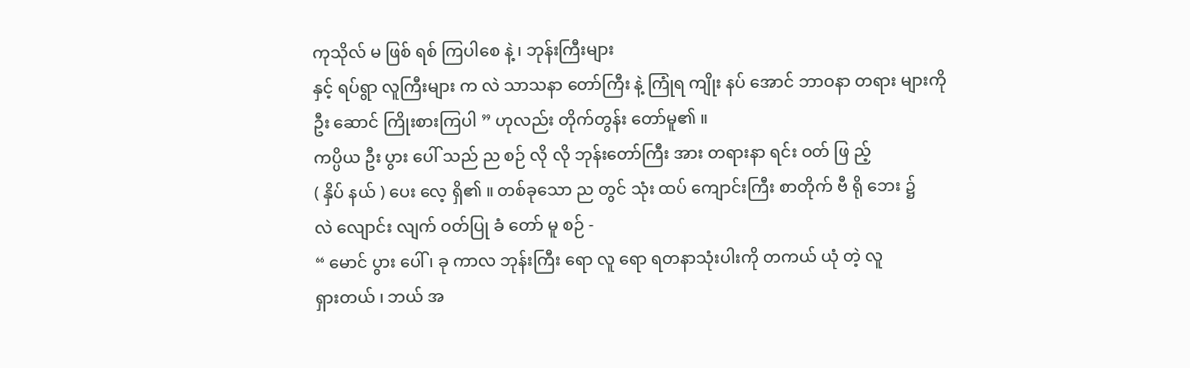ကုသိုလ် မ ဖြစ် ရစ် ကြပါစေ နဲ့ ၊ ဘုန်းကြီးများ
နှင့် ရပ်ရွာ လူကြီးများ က လဲ သာသနာ တော်ကြီး နဲ့ ကြုံရ ကျိုး နပ် အောင် ဘာဝနာ တရား များကို
ဦး ဆောင် ကြိုးစားကြပါ ” ဟုလည်း တိုက်တွန်း တော်မူ၏ ။
ကပ္ပိယ ဦး ပွား ပေါ် သည် ည စဉ် လို လို ဘုန်းတော်ကြီး အား တရားနာ ရင်း ဝတ် ဖြ ည့်
( နှိပ် နယ် ) ပေး လေ့ ရှိ၏ ။ တစ်ခုသော ည တွင် သုံး ထပ် ကျောင်းကြီး စာတိုက် ဗီ ရို ဘေး ၌
လဲ လျောင်း လျက် ဝတ်ပြု ခံ တော် မူ စဉ် -
“ မောင် ပွား ပေါ် ၊ ခု ကာလ ဘုန်းကြီး ရော လူ ရော ရတနာသုံးပါးကို တကယ် ယုံ တဲ့ လူ
ရှားတယ် ၊ ဘယ် အ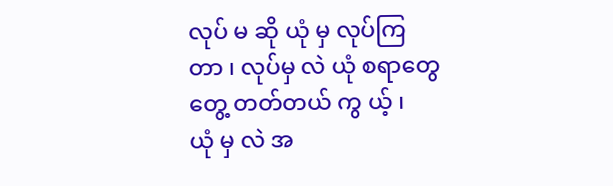လုပ် မ ဆို ယုံ မှ လုပ်ကြ တာ ၊ လုပ်မှ လဲ ယုံ စရာတွေ  တွေ့ တတ်တယ် ကွ ယ့် ၊
ယုံ မှ လဲ အ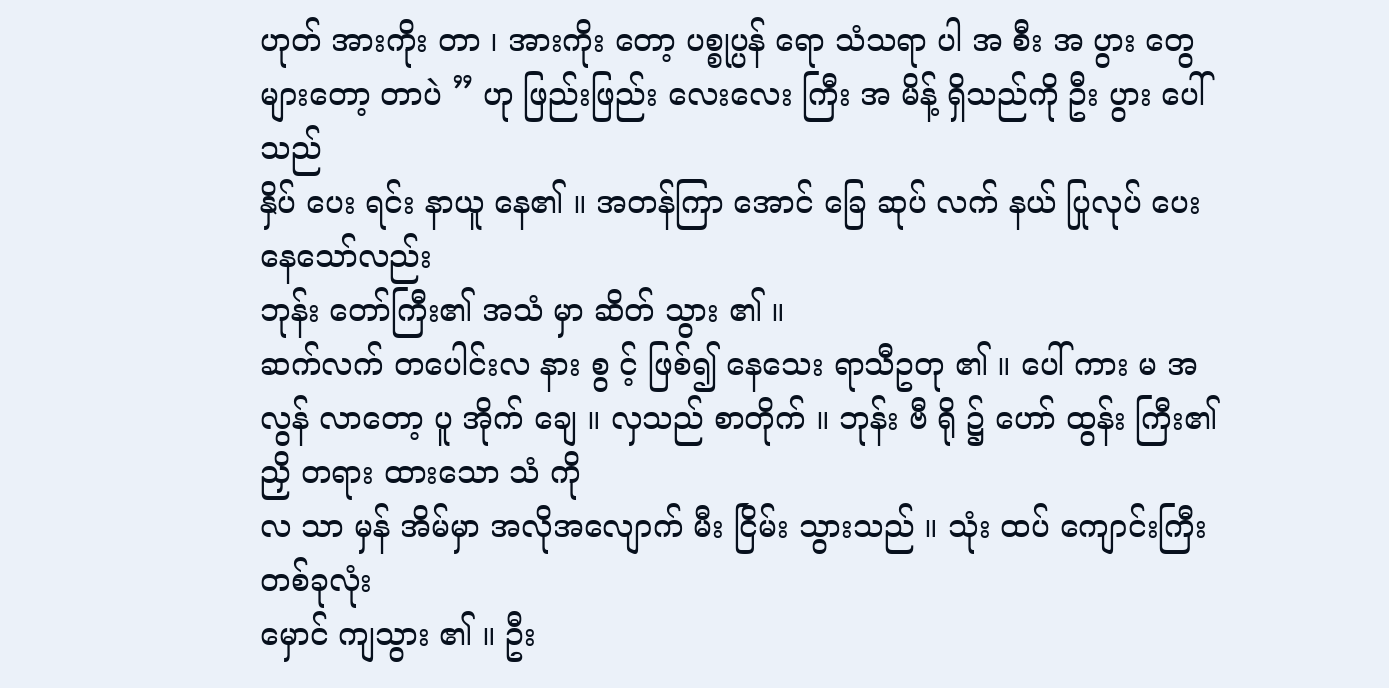ဟုတ် အားကိုး တာ ၊ အားကိုး တော့ ပစ္စုပ္ပန် ရော သံသရာ ပါ အ စီး အ ပွား တွေ
များတော့ တာပဲ ” ဟု ဖြည်းဖြည်း လေးလေး ကြီး အ မိန့် ရှိသည်ကို ဦး ပွား ပေါ် သည်
နှိပ် ပေး ရင်း နာယူ နေ၏ ။ အတန်ကြာ အောင် ခြေ ဆုပ် လက် နယ် ပြုလုပ် ပေး နေသော်လည်း
ဘုန်း တော်ကြီး၏ အသံ မှာ ဆိတ် သွား ၏ ။
ဆက်လက် တပေါင်းလ နား စွ င့် ဖြစ်၍ နေသေး ရာသီဥတု ၏ ။ ပေါ် ကား မ အလွန် လာတော့ ပူ အိုက် ချေ ။ လှသည် စာတိုက် ။ ဘုန်း ဗီ ရို ၌ ဟော် ထွန်း ကြီး၏ ညှိ တရား ထားသော သံ ကို
လ သာ မှန် အိမ်မှာ အလိုအလျောက် မီး ငြိမ်း သွားသည် ။ သုံး ထပ် ကျောင်းကြီး တစ်ခုလုံး
မှောင် ကျသွား ၏ ။ ဦး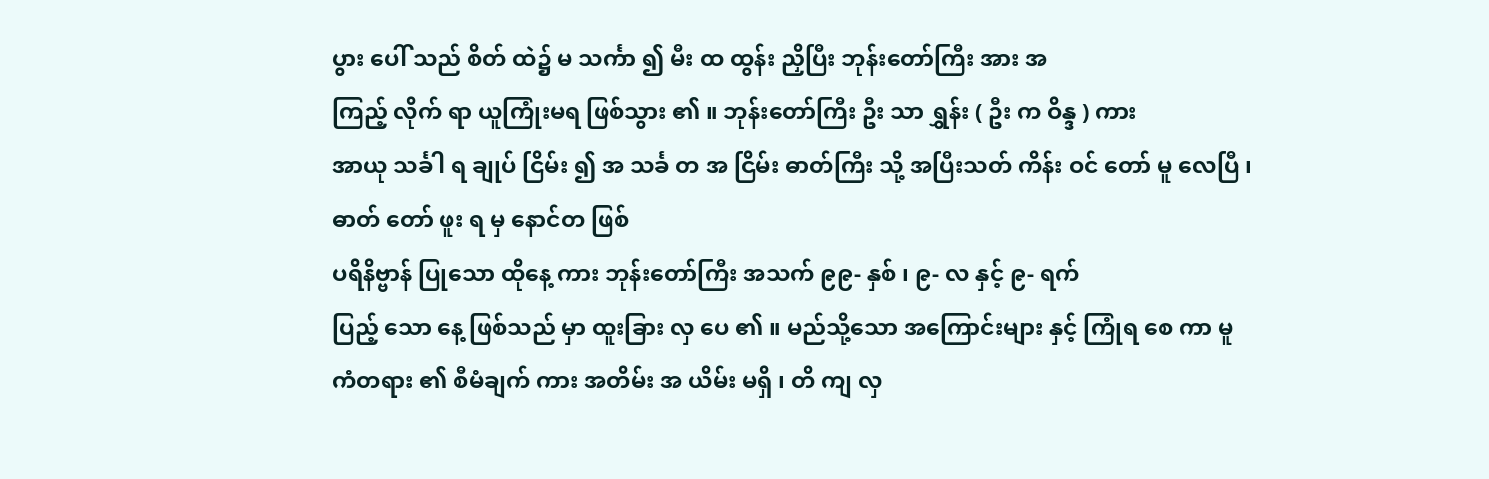ပွား ပေါ် သည် စိတ် ထဲ၌ မ သင်္ကာ ၍ မီး ထ ထွန်း ညှိပြီး ဘုန်းတော်ကြီး အား အ
ကြည့် လိုက် ရာ ယူကြုံးမရ ဖြစ်သွား ၏ ။ ဘုန်းတော်ကြီး ဦး သာ ရွှန်း ( ဦး က ဝိန္ဒ ) ကား
အာယု သင်္ခါ ရ ချုပ် ငြိမ်း ၍ အ သင်္ခ တ အ ငြိမ်း ဓာတ်ကြီး သို့ အပြီးသတ် ကိန်း ဝင် တော် မူ လေပြီ ၊
ဓာတ် တော် ဖူး ရ မှ နောင်တ ဖြစ်
ပရိနိဗ္ဗာန် ပြုသော ထိုနေ့ ကား ဘုန်းတော်ကြီး အသက် ၉၉- နှစ် ၊ ၉- လ နှင့် ၉- ရက်
ပြည့် သော နေ့ ဖြစ်သည် မှာ ထူးခြား လှ ပေ ၏ ။ မည်သို့သော အကြောင်းများ နှင့် ကြုံရ စေ ကာ မူ
ကံတရား ၏ စီမံချက် ကား အတိမ်း အ ယိမ်း မရှိ ၊ တိ ကျ လှ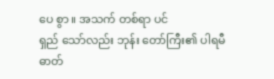ပေ စွာ ။ အသက် တစ်ရာ ပင်
ရှည် သော်လည်း ဘုန်း တော်ကြီး၏ ပါရမီ ဓာတ်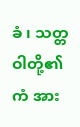ခံ ၊ သတ္တဝါတို့၏ ကံ အား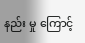နည်း မှု ကြောင့်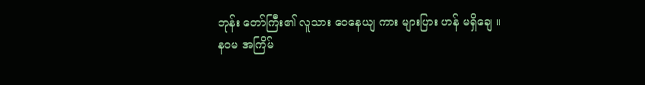ဘုန်း တော်ကြီး၏ လူသား ဝေနေယျ ကား များပြား ဟန် မရှိချေ ။
နဝမ အကြိမ်